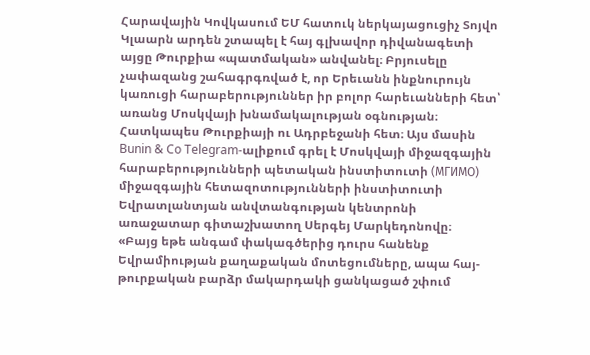Հարավային Կովկասում ԵՄ հատուկ ներկայացուցիչ Տոյվո Կլաարն արդեն շտապել է հայ գլխավոր դիվանագետի այցը Թուրքիա «պատմական» անվանել։ Բրյուսելը չափազանց շահագրգռված է, որ Երեւանն ինքնուրույն կառուցի հարաբերություններ իր բոլոր հարեւանների հետ՝ առանց Մոսկվայի խնամակալության օգնության։ Հատկապես Թուրքիայի ու Ադրբեջանի հետ։ Այս մասին Bunin & Co Telegram-ալիքում գրել է Մոսկվայի միջազգային հարաբերությունների պետական ինստիտուտի (МГИМО) միջազգային հետազոտությունների ինստիտուտի Եվրատլանտյան անվտանգության կենտրոնի առաջատար գիտաշխատող Սերգեյ Մարկեդոնովը։
«Բայց եթե անգամ փակագծերից դուրս հանենք Եվրամիության քաղաքական մոտեցումները, ապա հայ-թուրքական բարձր մակարդակի ցանկացած շփում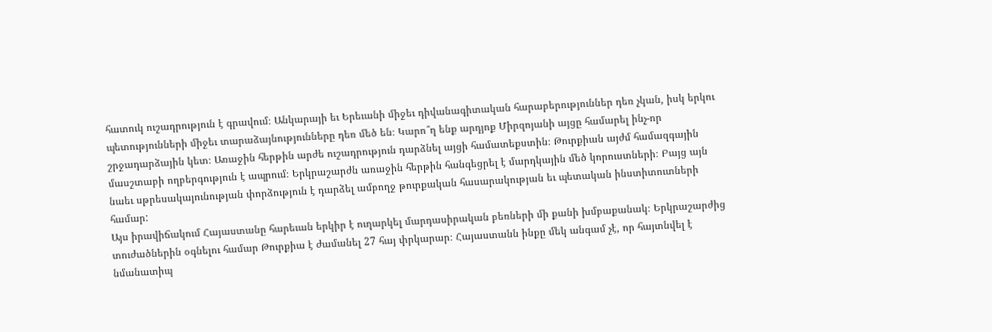հատուկ ուշադրություն է գրավում։ Անկարայի եւ Երեւանի միջեւ դիվանագիտական հարաբերություններ դեռ չկան, իսկ երկու պետությունների միջեւ տարաձայնությունները դեռ մեծ են։ Կարո՞ղ ենք արդյոք Միրզոյանի այցը համարել ինչ-որ շրջադարձային կետ։ Առաջին հերթին արժե ուշադրություն դարձնել այցի համատեքստին։ Թուրքիան այժմ համազգային մասշտաբի ողբերգություն է ապրում։ Երկրաշարժն առաջին հերթին հանգեցրել է մարդկային մեծ կորուստների։ Բայց այն նաեւ սթրեսակայունության փորձություն է դարձել ամբողջ թուրքական հասարակության եւ պետական ինստիտուտների համար:
Այս իրավիճակում Հայաստանը հարեւան երկիր է ուղարկել մարդասիրական բեռների մի քանի խմբաքանակ։ Երկրաշարժից տուժածներին օգնելու համար Թուրքիա է ժամանել 27 հայ փրկարար։ Հայաստանն ինքը մեկ անգամ չէ, որ հայտնվել է նմանատիպ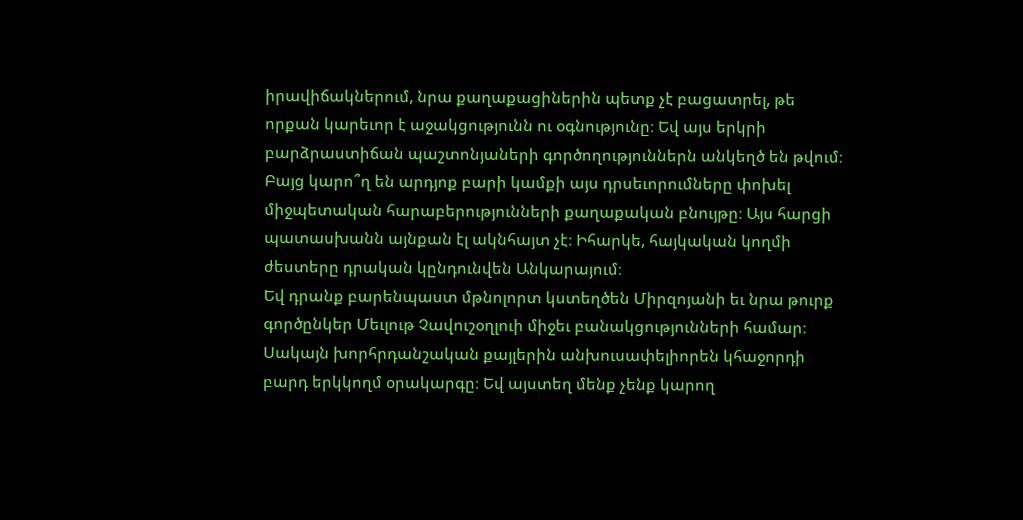իրավիճակներում, նրա քաղաքացիներին պետք չէ բացատրել, թե որքան կարեւոր է աջակցությունն ու օգնությունը։ Եվ այս երկրի բարձրաստիճան պաշտոնյաների գործողություններն անկեղծ են թվում։ Բայց կարո՞ղ են արդյոք բարի կամքի այս դրսեւորումները փոխել միջպետական հարաբերությունների քաղաքական բնույթը։ Այս հարցի պատասխանն այնքան էլ ակնհայտ չէ։ Իհարկե, հայկական կողմի ժեստերը դրական կընդունվեն Անկարայում։
Եվ դրանք բարենպաստ մթնոլորտ կստեղծեն Միրզոյանի եւ նրա թուրք գործընկեր Մեւլութ Չավուշօղլուի միջեւ բանակցությունների համար։ Սակայն խորհրդանշական քայլերին անխուսափելիորեն կհաջորդի բարդ երկկողմ օրակարգը։ Եվ այստեղ մենք չենք կարող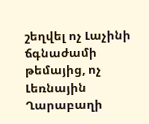շեղվել ոչ Լաչինի ճգնաժամի թեմայից, ոչ Լեռնային Ղարաբաղի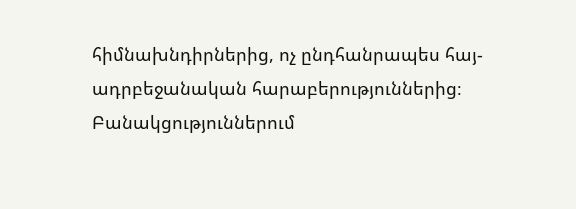հիմնախնդիրներից, ոչ ընդհանրապես հայ-ադրբեջանական հարաբերություններից։ Բանակցություններում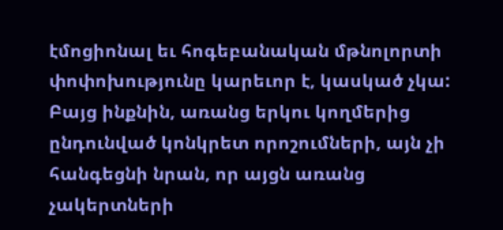էմոցիոնալ եւ հոգեբանական մթնոլորտի փոփոխությունը կարեւոր է, կասկած չկա: Բայց ինքնին, առանց երկու կողմերից ընդունված կոնկրետ որոշումների, այն չի հանգեցնի նրան, որ այցն առանց չակերտների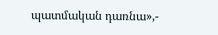պատմական դառնա»,-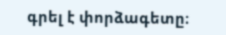գրել է փորձագետը։